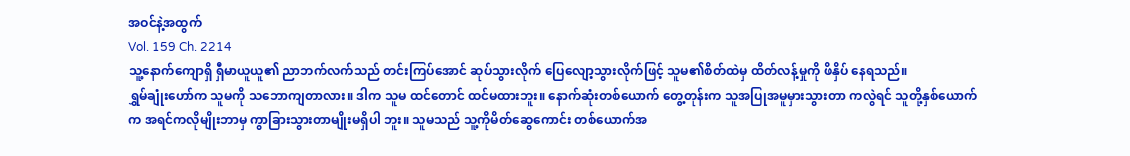အဝင်နဲ့အထွက်
Vol. 159 Ch. 2214
သူ့နောက်ကျောရှိ ရှီမာယူယူ၏ ညာဘက်လက်သည် တင်းကြပ်အောင် ဆုပ်သွားလိုက် ပြေလျော့သွားလိုက်ဖြင့် သူမ၏စိတ်ထဲမှ ထိတ်လန့်မှုကို ဖိနှိပ် နေရသည်။
ရွှမ်ချုံးဟော်က သူမကို သဘောကျတာလား။ ဒါက သူမ ထင်တောင် ထင်မထားဘူး။ နောက်ဆုံးတစ်ယောက် တွေ့တုန်းက သူအပြုအမူမှားသွားတာ ကလွဲရင် သူတို့နှစ်ယောက်က အရင်ကလိုမျိုးဘာမှ ကွာခြားသွားတာမျိုးမရှိပါ ဘူး။ သူမသည် သူ့ကိုမိတ်ဆွေကောင်း တစ်ယောက်အ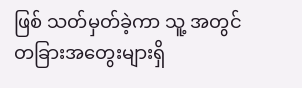ဖြစ် သတ်မှတ်ခဲ့ကာ သူ့ အတွင် တခြားအတွေးများရှိ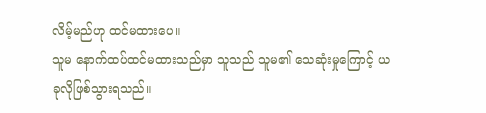လိမ့်မည်ဟု ထင်မထားပေ။
သူမ နောက်ထပ်ထင်မထားသည်မှာ သူသည် သူမ၏ သေဆုံးမှုကြောင့် ယခုလိုဖြစ်သွားရသည်။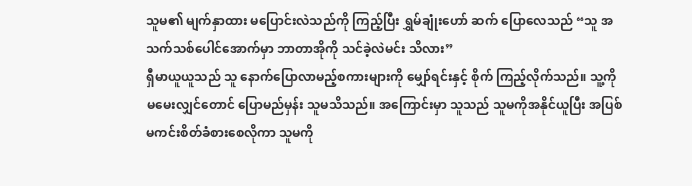သူမ၏ မျက်နှာထား မပြောင်းလဲသည်ကို ကြည့်ပြီး ရွှမ်ချုံးဟော် ဆက် ပြောလေသည် “သူ အသက်သစ်ပေါင်အောက်မှာ ဘာတာအိုကို သင်ခဲ့လဲမင်း သိလား”
ရှီမာယူယူသည် သူ နောက်ပြောလာမည့်စကားများကို မျှော်ရင်းနှင့် စိုက် ကြည့်လိုက်သည်။ သူ့ကို မမေးလျှင်တောင် ပြောမည်မှန်း သူမသိသည်။ အကြောင်းမှာ သူသည် သူမကိုအနိုင်ယူပြီး အပြစ်မကင်းစိတ်ခံစားစေလိုကာ သူမကို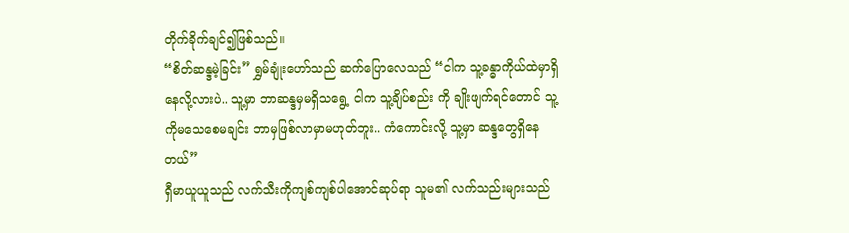တိုက်ခိုက်ချင်၍ဖြစ်သည်။
“စိတ်ဆန္ဒမဲ့ခြင်း” ရွှမ်ချုံးဟော်သည် ဆက်ပြောလေသည် “ငါက သူ့ခန္ဓာကိုယ်ထဲမှာရှိနေလို့လားပဲ.. သူ့မှာ ဘာဆန္ဒမှမရှိသရွေ့ ငါက သူ့ချိပ်စည်း ကို ချိုးဖျက်ရင်တောင် သူ့ကိုမသေစေမချင်း ဘာမှဖြစ်လာမှာမဟုတ်ဘူး.. ကံကောင်းလို့ သူ့မှာ ဆန္ဒတွေရှိနေတယ်”
ရှီမာယူယူသည် လက်သီးကိုကျစ်ကျစ်ပါအောင်ဆုပ်ရာ သူမ၏ လက်သည်းများသည်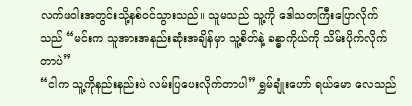လက်ဖဝါးအတွင်းသို့နစ်ဝင်သွားသည်။ သူမသည် သူ့ကို ဒေါသတကြီးပြောလိုက်သည် “မင်းက သူအားအနည်းဆုံးအချိန်မှာ သူ့စိတ်နဲ့ ခန္ဓာကိုယ်ကို သိမ်းပိုက်လိုက်တာပဲ”
“ငါက သူ့ကိုနည်းနည်းပဲ လမ်းပြပေးလိုက်တာပါ” ရွှမ်ချုံးဟော် ရယ်မော လေသည်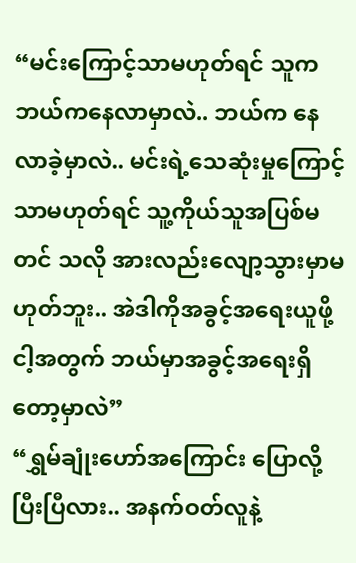“မင်းကြောင့်သာမဟုတ်ရင် သူက ဘယ်ကနေလာမှာလဲ.. ဘယ်က နေလာခဲ့မှာလဲ.. မင်းရဲ့သေဆုံးမှုကြောင့်သာမဟုတ်ရင် သူ့ကိုယ်သူအပြစ်မတင် သလို အားလည်းလျော့သွားမှာမဟုတ်ဘူး.. အဲဒါကိုအခွင့်အရေးယူဖို့ ငါ့အတွက် ဘယ်မှာအခွင့်အရေးရှိတော့မှာလဲ”
“ရွှမ်ချုံးဟော်အကြောင်း ပြောလို့ပြီးပြီလား.. အနက်ဝတ်လူနဲ့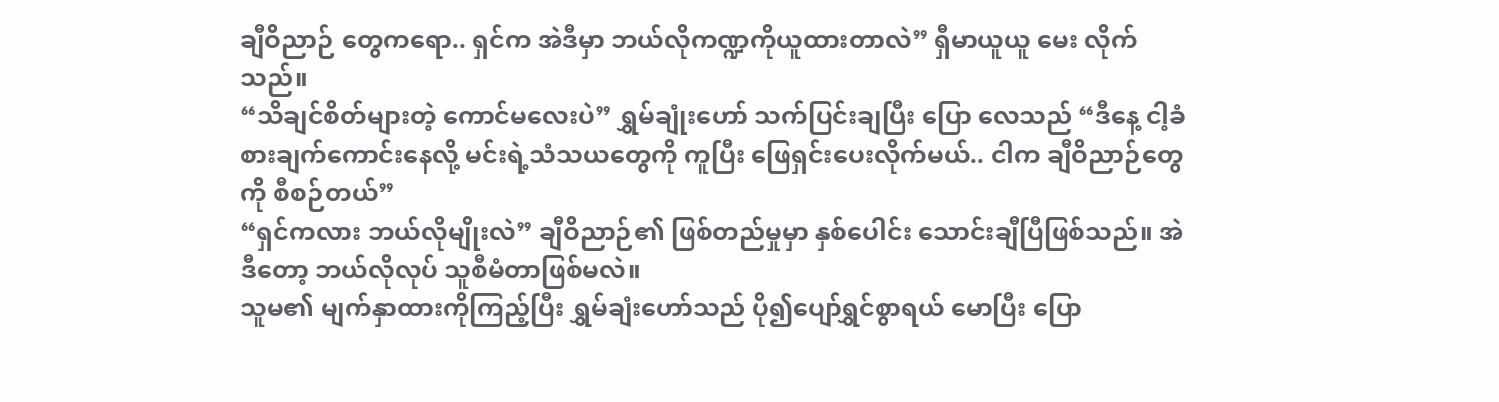ချီဝိညာဉ် တွေကရော.. ရှင်က အဲဒီမှာ ဘယ်လိုကဏ္ဍကိုယူထားတာလဲ” ရှီမာယူယူ မေး လိုက်သည်။
“သိချင်စိတ်များတဲ့ ကောင်မလေးပဲ” ရွှမ်ချုံးဟော် သက်ပြင်းချပြီး ပြော လေသည် “ဒီနေ့ ငါ့ခံစားချက်ကောင်းနေလို့ မင်းရဲ့သံသယတွေကို ကူပြီး ဖြေရှင်းပေးလိုက်မယ်.. ငါက ချီဝိညာဉ်တွေကို စီစဉ်တယ်”
“ရှင်ကလား ဘယ်လိုမျိုးလဲ” ချီဝိညာဉ်၏ ဖြစ်တည်မှုမှာ နှစ်ပေါင်း သောင်းချီပြီဖြစ်သည်။ အဲဒီတော့ ဘယ်လိုလုပ် သူစီမံတာဖြစ်မလဲ။
သူမ၏ မျက်နှာထားကိုကြည့်ပြီး ရွှမ်ချံးဟော်သည် ပို၍ပျော်ရွှင်စွာရယ် မောပြီး ပြော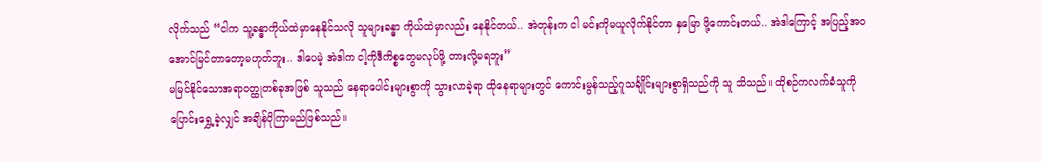လိုက်သည် “ငါက သူ့ခန္ဓာကိုယ်ထဲမှာနေနိုင်သလို သူများခန္ဓာ ကိုယ်ထဲမှာလည်း နေနိုင်တယ်.. အဲတုန်းက ငါ မင်းကိုမယူလိုက်နိုင်တာ နှမြော ဖို့ကောင်းတယ်.. အဲဒါကြောင့် အပြည့်အဝအောင်မြင်တာတော့မဟုတ်ဘူး.. ဒါပေမဲ့ အဲဒါက ငါ့ကိုဒီကိစ္စတွေမလုပ်ဖို့ တားလို့မရဘူး”
မမြင်နိုင်သောအရာဝတ္ထုတစ်ခုအဖြစ် သူသည် နေရာပေါင်းများစွာကို သွားလာခဲ့ရာ ထိုနေရာများတွင် ကောင်းမွန်သည့်ဂူသင်္ချိုင်းများစွာရှိသည်ကို သူ သိသည်။ ထိုစဉ်ကလက်ခံသူကို ပြောင်းရွှေ့ခဲ့လျှင် အချိန်ပိုကြာမည်ဖြစ်သည်။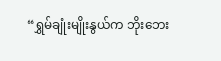“ရွှမ်ချုံးမျိုးနွယ်က ဘိုးဘေး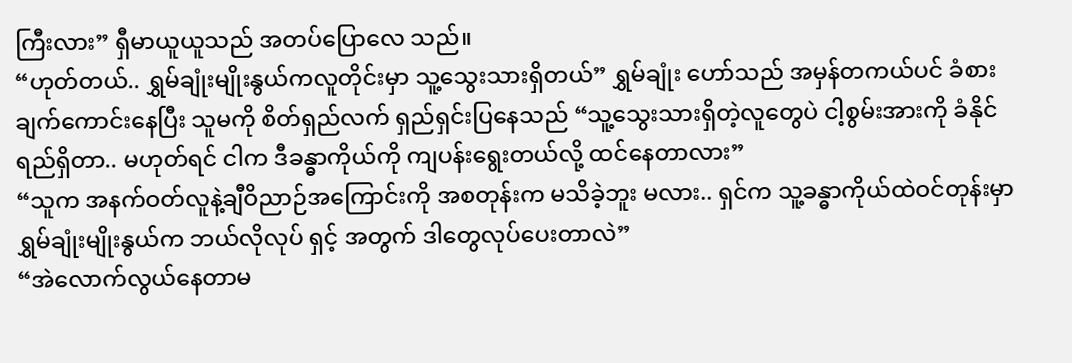ကြီးလား” ရှီမာယူယူသည် အတပ်ပြောလေ သည်။
“ဟုတ်တယ်.. ရွှမ်ချုံးမျိုးနွယ်ကလူတိုင်းမှာ သူ့သွေးသားရှိတယ်” ရွှမ်ချုံး ဟော်သည် အမှန်တကယ်ပင် ခံစားချက်ကောင်းနေပြီး သူမကို စိတ်ရှည်လက် ရှည်ရှင်းပြနေသည် “သူ့သွေးသားရှိတဲ့လူတွေပဲ ငါ့စွမ်းအားကို ခံနိုင်ရည်ရှိတာ.. မဟုတ်ရင် ငါက ဒီခန္ဓာကိုယ်ကို ကျပန်းရွေးတယ်လို့ ထင်နေတာလား”
“သူက အနက်ဝတ်လူနဲ့ချီဝိညာဉ်အကြောင်းကို အစတုန်းက မသိခဲ့ဘူး မလား.. ရှင်က သူ့ခန္ဓာကိုယ်ထဲဝင်တုန်းမှာ ရွှမ်ချုံးမျိုးနွယ်က ဘယ်လိုလုပ် ရှင့် အတွက် ဒါတွေလုပ်ပေးတာလဲ”
“အဲလောက်လွယ်နေတာမ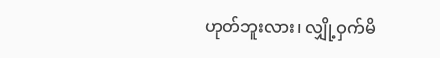ဟုတ်ဘူးလား၊ လျှို့ဝှက်မိ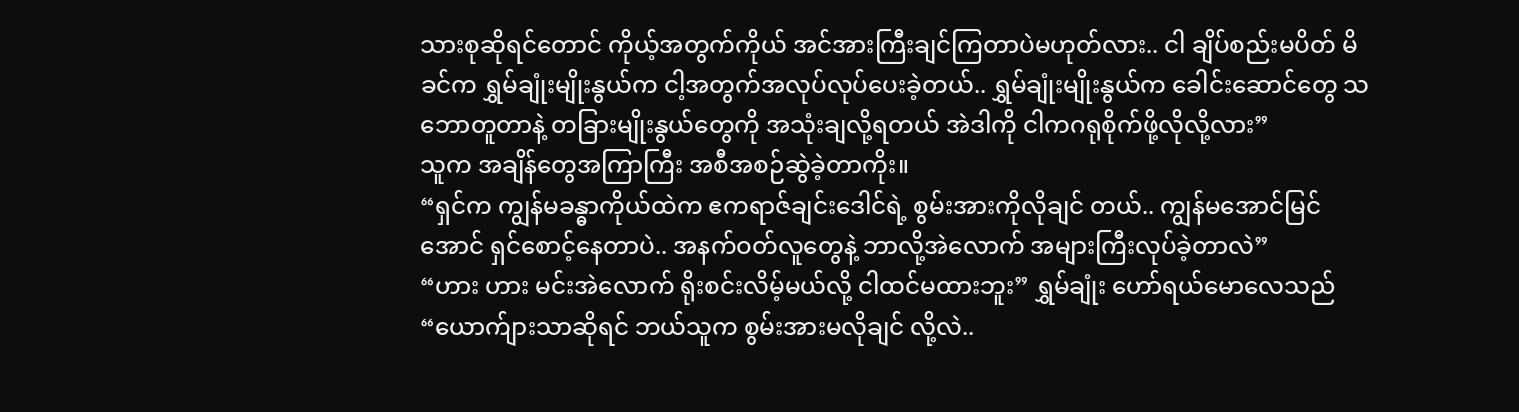သားစုဆိုရင်တောင် ကိုယ့်အတွက်ကိုယ် အင်အားကြီးချင်ကြတာပဲမဟုတ်လား.. ငါ ချိပ်စည်းမပိတ် မိခင်က ရွှမ်ချုံးမျိုးနွယ်က ငါ့အတွက်အလုပ်လုပ်ပေးခဲ့တယ်.. ရွှမ်ချုံးမျိုးနွယ်က ခေါင်းဆောင်တွေ သဘောတူတာနဲ့ တခြားမျိုးနွယ်တွေကို အသုံးချလို့ရတယ် အဲဒါကို ငါကဂရုစိုက်ဖို့လိုလို့လား”
သူက အချိန်တွေအကြာကြီး အစီအစဉ်ဆွဲခဲ့တာကိုး။
“ရှင်က ကျွန်မခန္ဓာကိုယ်ထဲက ဧကရာဇ်ချင်းဒေါင်ရဲ့ စွမ်းအားကိုလိုချင် တယ်.. ကျွန်မအောင်မြင်အောင် ရှင်စောင့်နေတာပဲ.. အနက်ဝတ်လူတွေနဲ့ ဘာလို့အဲလောက် အများကြီးလုပ်ခဲ့တာလဲ”
“ဟား ဟား မင်းအဲလောက် ရိုးစင်းလိမ့်မယ်လို့ ငါထင်မထားဘူး” ရွှမ်ချုံး ဟော်ရယ်မောလေသည် “ယောက်ျားသာဆိုရင် ဘယ်သူက စွမ်းအားမလိုချင် လို့လဲ..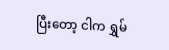ပြီးတော့ ငါက ရွှမ်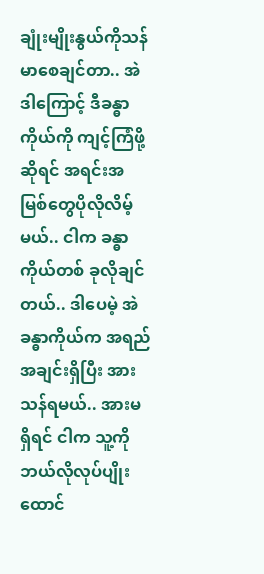ချုံးမျိုးနွယ်ကိုသန်မာစေချင်တာ.. အဲဒါကြောင့် ဒီခန္ဓာ ကိုယ်ကို ကျင့်ကြံဖို့ဆိုရင် အရင်းအမြစ်တွေပိုလိုလိမ့်မယ်.. ငါက ခန္ဓာကိုယ်တစ် ခုလိုချင်တယ်.. ဒါပေမဲ့ အဲခန္ဓာကိုယ်က အရည်အချင်းရှိပြီး အားသန်ရမယ်.. အားမရှိရင် ငါက သူ့ကိုဘယ်လိုလုပ်ပျိုးထောင်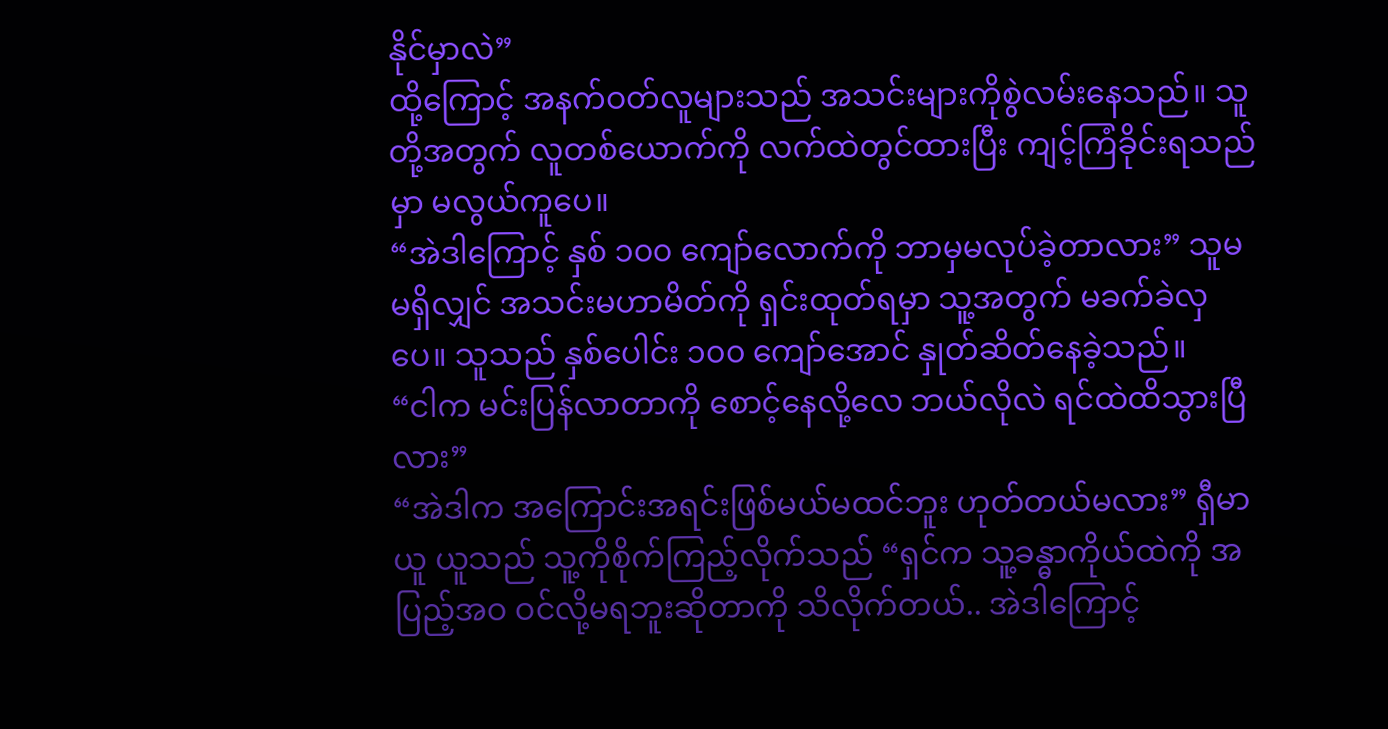နိုင်မှာလဲ”
ထို့ကြောင့် အနက်ဝတ်လူများသည် အသင်းများကိုစွဲလမ်းနေသည်။ သူတို့အတွက် လူတစ်ယောက်ကို လက်ထဲတွင်ထားပြီး ကျင့်ကြံခိုင်းရသည်မှာ မလွယ်ကူပေ။
“အဲဒါကြောင့် နှစ် ၁၀၀ ကျော်လောက်ကို ဘာမှမလုပ်ခဲ့တာလား” သူမ မရှိလျှင် အသင်းမဟာမိတ်ကို ရှင်းထုတ်ရမှာ သူ့အတွက် မခက်ခဲလှပေ။ သူသည် နှစ်ပေါင်း ၁၀၀ ကျော်အောင် နှုတ်ဆိတ်နေခဲ့သည်။
“ငါက မင်းပြန်လာတာကို စောင့်နေလို့လေ ဘယ်လိုလဲ ရင်ထဲထိသွားပြီ လား”
“အဲဒါက အကြောင်းအရင်းဖြစ်မယ်မထင်ဘူး ဟုတ်တယ်မလား” ရှီမာယူ ယူသည် သူ့ကိုစိုက်ကြည့်လိုက်သည် “ရှင်က သူ့ခန္ဓာကိုယ်ထဲကို အပြည့်အဝ ဝင်လို့မရဘူးဆိုတာကို သိလိုက်တယ်.. အဲဒါကြောင့်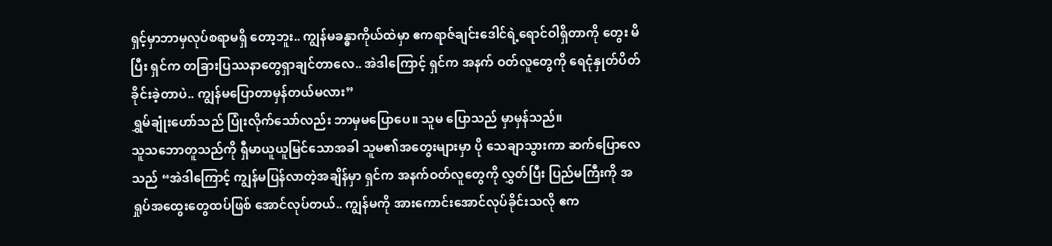ရှင့်မှာဘာမှလုပ်စရာမရှိ တော့ဘူး.. ကျွန်မခန္ဓာကိုယ်ထဲမှာ ဧကရာဇ်ချင်းဒေါင်ရဲ့ရောင်ဝါရှိတာကို တွေး မိပြီး ရှင်က တခြားပြဿနာတွေရှာချင်တာလေ.. အဲဒါကြောင့် ရှင်က အနက် ဝတ်လူတွေကို ရေငုံနှုတ်ပိတ်ခိုင်းခဲ့တာပဲ.. ကျွန်မပြောတာမှန်တယ်မလား”
ရွှမ်ချုံးဟော်သည် ပြုံးလိုက်သော်လည်း ဘာမှမပြောပေ။ သူမ ပြောသည် မှာမှန်သည်။
သူသဘောတူသည်ကို ရှီမာယူယူမြင်သောအခါ သူမ၏အတွေးများမှာ ပို သေချာသွားကာ ဆက်ပြောလေသည် “အဲဒါကြောင့် ကျွန်မပြန်လာတဲ့အချိန်မှာ ရှင်က အနက်ဝတ်လူတွေကို လွှတ်ပြီး ပြည်မကြီးကို အရှုပ်အထွေးတွေထပ်ဖြစ် အောင်လုပ်တယ်.. ကျွန်မကို အားကောင်းအောင်လုပ်ခိုင်းသလို ဧက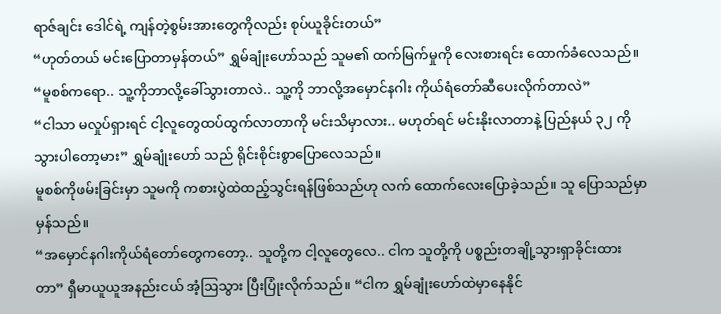ရာဇ်ချင်း ဒေါင်ရဲ့ ကျန်တဲ့စွမ်းအားတွေကိုလည်း စုပ်ယူခိုင်းတယ်”
“ဟုတ်တယ် မင်းပြောတာမှန်တယ်” ရွှမ်ချုံးဟော်သည် သူမ၏ ထက်မြက်မှုကို လေးစားရင်း ထောက်ခံလေသည်။
“မူစစ်ကရော.. သူ့ကိုဘာလို့ခေါ်သွားတာလဲ.. သူ့ကို ဘာလို့အမှောင်နဂါး ကိုယ်ရံတော်ဆီပေးလိုက်တာလဲ”
“ငါသာ မလှုပ်ရှားရင် ငါ့လူတွေထပ်ထွက်လာတာကို မင်းသိမှာလား.. မဟုတ်ရင် မင်းနိုးလာတာနဲ့ ပြည်နယ် ၃၂ ကိုသွားပါတော့မား” ရွှမ်ချုံးဟော် သည် ရိုင်းစိုင်းစွာပြောလေသည်။
မူစစ်ကိုဖမ်းခြင်းမှာ သူမကို ကစားပွဲထဲထည့်သွင်းရန်ဖြစ်သည်ဟု လက် ထောက်လေးပြောခဲ့သည်။ သူ ပြောသည်မှာမှန်သည်။
“အမှောင်နဂါးကိုယ်ရံတော်တွေကတော့.. သူတို့က ငါ့လူတွေလေ.. ငါက သူတို့ကို ပစ္စည်းတချို့သွားရှာခိုင်းထားတာ” ရှီမာယူယူအနည်းငယ် အံ့ဩသွား ပြီးပြုံးလိုက်သည်။ “ငါက ရွှမ်ချုံးဟော်ထဲမှာနေနိုင်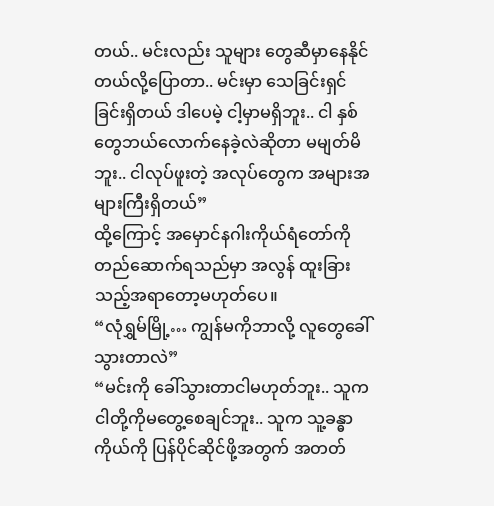တယ်.. မင်းလည်း သူများ တွေဆီမှာနေနိုင်တယ်လို့ပြောတာ.. မင်းမှာ သေခြင်းရှင်ခြင်းရှိတယ် ဒါပေမဲ့ ငါ့မှာမရှိဘူး.. ငါ နှစ်တွေဘယ်လောက်နေခဲ့လဲဆိုတာ မမျတ်မိဘူး.. ငါလုပ်ဖူးတဲ့ အလုပ်တွေက အများအများကြီးရှိတယ်”
ထို့ကြောင့် အမှောင်နဂါးကိုယ်ရံတော်ကို တည်ဆောက်ရသည်မှာ အလွန် ထူးခြားသည့်အရာတော့မဟုတ်ပေ။
“လုံရွှမ်မြို့… ကျွန်မကိုဘာလို့ လူတွေခေါ်သွားတာလဲ”
“မင်းကို ခေါ်သွားတာငါမဟုတ်ဘူး.. သူက ငါတို့ကိုမတွေ့စေချင်ဘူး.. သူက သူ့ခန္ဓာကိုယ်ကို ပြန်ပိုင်ဆိုင်ဖို့အတွက် အတတ်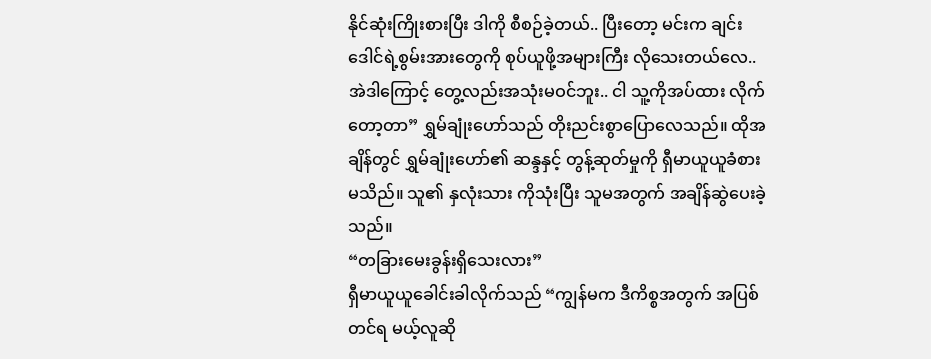နိုင်ဆုံးကြိုးစားပြီး ဒါကို စီစဉ်ခဲ့တယ်.. ပြီးတော့ မင်းက ချင်းဒေါင်ရဲ့စွမ်းအားတွေကို စုပ်ယူဖို့အများကြီး လိုသေးတယ်လေ.. အဲဒါကြောင့် တွေ့လည်းအသုံးမဝင်ဘူး.. ငါ သူ့ကိုအပ်ထား လိုက်တော့တာ” ရွှမ်ချုံးဟော်သည် တိုးညင်းစွာပြောလေသည်။ ထိုအချိန်တွင် ရွှမ်ချုံးဟော်၏ ဆန္ဒနှင့် တွန့်ဆုတ်မှုကို ရှီမာယူယူခံစားမသိည်။ သူ၏ နှလုံးသား ကိုသုံးပြီး သူမအတွက် အချိန်ဆွဲပေးခဲ့သည်။
“တခြားမေးခွန်းရှိသေးလား”
ရှီမာယူယူခေါင်းခါလိုက်သည် “ကျွန်မက ဒီကိစ္စအတွက် အပြစ်တင်ရ မယ့်လူဆို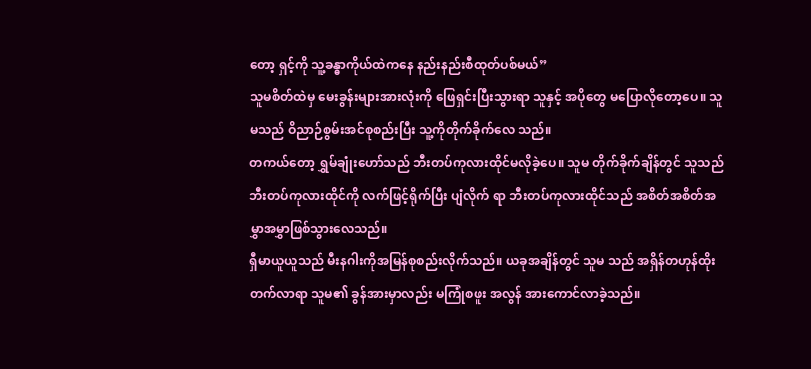တော့ ရှင့်ကို သူ့ခန္ဓာကိုယ်ထဲကနေ နည်းနည်းစီထုတ်ပစ်မယ်”
သူမစိတ်ထဲမှ မေးခွန်းများအားလုံးကို ဖြေရှင်းပြီးသွားရာ သူနှင့် အပိုတွေ မပြောလိုတော့ပေ။ သူမသည် ဝိညာဉ်စွမ်းအင်စုစည်းပြီး သူ့ကိုတိုက်ခိုက်လေ သည်။
တကယ်တော့ ရွှမ်ချုံးဟော်သည် ဘီးတပ်ကုလားထိုင်မလိုခဲ့ပေ။ သူမ တိုက်ခိုက်ချိန်တွင် သူသည် ဘီးတပ်ကုလားထိုင်ကို လက်ဖြင့်ရိုက်ပြီး ပျံလိုက် ရာ ဘီးတပ်ကုလားထိုင်သည် အစိတ်အစိတ်အမွှာအမွှာဖြစ်သွားလေသည်။
ရှီမာယူယူသည် မီးနဂါးကိုအမြန်စုစည်းလိုက်သည်။ ယခုအချိန်တွင် သူမ သည် အရှိန်တဟုန်ထိုးတက်လာရာ သူမ၏ ခွန်အားမှာလည်း မကြုံစဖူး အလွန် အားကောင်လာခဲ့သည်။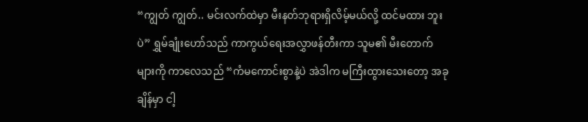“ကျွတ် ကျွတ်.. မင်းလက်ထဲမှာ မီးနတ်ဘုရားရှိလိမ့်မယ်လို့ ထင်မထား ဘူးပဲ” ရွှမ်ချုံးဟော်သည် ကာကွယ်ရေးအလွှာဖန်တီးကာ သူမ၏ မီးတောက် များကို ကာလေသည် “ကံမကောင်းစွာနဲ့ပဲ အဲဒါက မကြီးထွားသေးတော့ အခု ချိန်မှာ ငါ့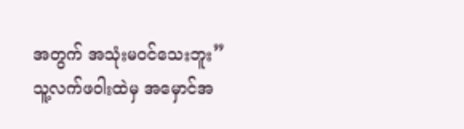အတွက် အသုံးမဝင်သေးဘူး”
သူ့လက်ဖဝါးထဲမှ အမှောင်အ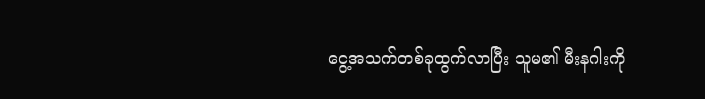ငွေ့အသက်တစ်ခုထွက်လာပြီး သူမ၏ မီးနဂါးကို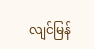လျင်မြန်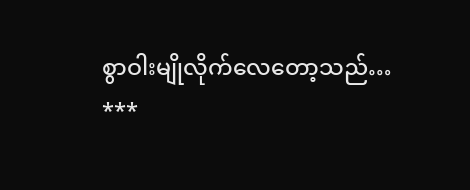စွာဝါးမျိုလိုက်လေတော့သည်…
***